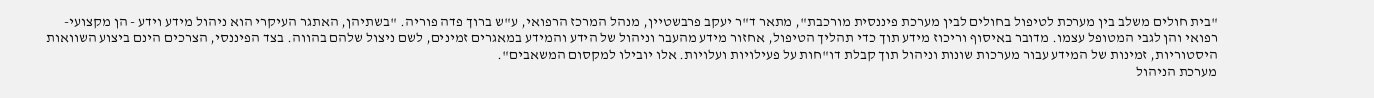"בית חולים משלב בין מערכת לטיפול בחולים לבין מערכת פיננסית מורכבת", מתאר ד"ר יעקב פרבשטיין, מנהל המרכז הרפואי, ע"ש ברוך פדה פוריה. "בשתיהן, האתגר העיקרי הוא ניהול מידע וידע - הן מקצועי-רפואי והן לגבי המטופל עצמו. מדובר באיסוף וריכוז מידע תוך כדי תהליך הטיפול, אחזור מידע מהעבר וניהול של הידע והמידע במאגרים זמינים, לשם ניצול שלהם בהווה. בצד הפיננסי, הצרכים הינם ביצוע השוואות היסטוריות, זמינות של המידע עבור מערכות שונות וניהול תוך קבלת דו"חות על פעילויות ועלויות. אלו יובילו למקסום המשאבים".
מערכת הניהול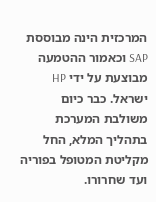המרכזית הינה מבוססת SAP וכאמור ההטמעה מבוצעת על ידי HP ישראל. כבר כיום משולבת המערכת בתהליך המלא, החל מקליטת המטופל בפוריה ועד שחרורו.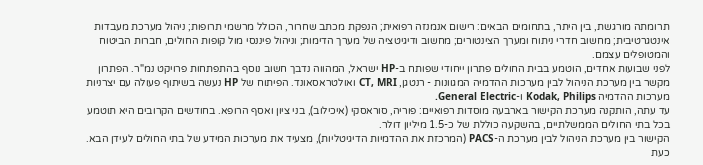תרומתה מורגשת, בין היתר, בתחומים הבאים: רישום אנמנזה רפואית; הנפקת מכתב שחרור, הכולל מרשמי תרופות; ניהול מערכת מעבדות אינטגרטיבית; מחשוב חדרי ניתוח ומערך הצינטורים; מחשוב ודיגיטציה של מערך הדימות; וניהול פיננסי מול קופות החולים, חברות הביטוח והמטופלים עצמם.
לפני שבועות אחדים, הוטמע בבית החולים פתרון ייחודי שפותח ב-HP ישראל, המהווה נדבך חשוב נוסף בהתפתחות פרויקט נמ"ר. הפתרון מקשר בין מערכת הניהול לבין מערכות ההדמיה המגוונות - רנטגן, CT, MRI ואולטראסאונד. הפיתוח של HP נעשה בשיתוף פעולה עם יצרניות מערכות ההדמיה Kodak, Philips ו-General Electric.
עד עתה, הותקנה מערכת הקישור בארבעה מוסדות רפואיים: פוריה, סוראסקי (איכילוב), בני ציון ואסף הרופא. בחודשים הקרובים היא תוטמע בכל בתי החולים הממשלתיים, בהשקעה כוללת של כ-1.5 מיליון דולר.
הקישור בין מערכת הניהול לבין מערכת ה-PACS (המרכזת את ההדמיות הדיגיטליות), מצעיד את מערכות המידע של בתי החולים לעידן הבא. כעת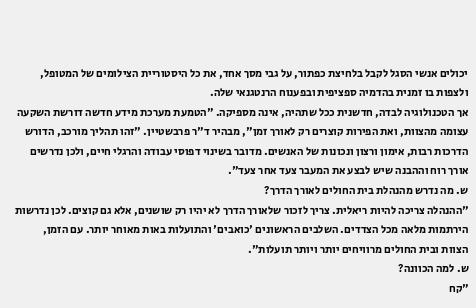יכולים אנשי הסגל לקבל בלחיצת כפתור, על גבי מסך אחד, את כל היסטוריית הצילומים של המטופל, ולצפות בו זמנית בהדמיה ספציפית ובפענוח הרנטגנאי שלה.
אך הטכנולוגיה לבדה, חדשנית ככל שתהיה, אינה מספיקה. "הטמעת מערכת מידע חדשה דורשת השקעה עצומה מהצוות, ואת הפירות קוצרים רק לאורך זמן", מבהיר ד"ר פרבשטיין. "זהו תהליך מורכב, הדורש הדרכות רבות, אימון ורצון ונכונות של האנשים. מדובר בשינוי דפוסי עבודה והרגלי חיים, ולכן נדרשים אורך רוח וההבנה שיש לבצע את המעבר צעד אחר צעד".
ש. מה נדרש מהנהלת בית החולים לאורך הדרך?
"ההנהלה צריכה להיות ריאלית. צריך לזכור שלאורך הדרך לא יהיו רק שושנים, אלא גם קוצים. לכן נדרשות הירתמות מלאה מכל הצדדים. השלבים הראשונים 'כואבים' והתועלות באות מאוחר יותר. עם הזמן, הצוות ובית החולים מרוויחים יותר ויותר תועלות".
ש. למה הכוונה?
"קח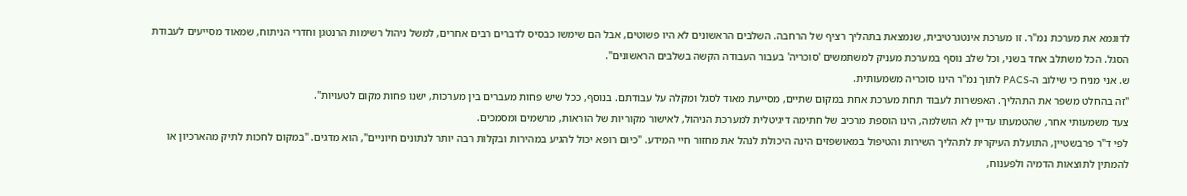לדוגמא את מערכת נמ"ר. זו מערכת אינטגרטיבית, שנמצאת בתהליך רציף של הרחבה. השלבים הראשונים לא היו פשוטים, אבל הם שימשו כבסיס לדברים רבים אחרים, למשל ניהול רשימות הרנטגן וחדרי הניתוח, שמאוד מסייעים לעבודת הסגל. הכל משתלב אחד בשני, וכל שלב נוסף במערכת מעניק למשתמשים 'סוכריה' בעבור העבודה הקשה בשלבים הראשונים".
ש. אני מניח כי שילוב ה-PACS לתוך נמ"ר הינו סוכריה משמעותית.
"זה בהחלט משפר את התהליך. האפשרות לעבוד תחת מערכת אחת במקום שתיים, מסייעת מאוד לסגל ומקלה על עבודתם. בנוסף, ככל שיש פחות מעברים בין מערכות, ישנו פחות מקום לטעויות".
צעד משמעותי אחר, שהטמעתו עדיין לא הושלמה, הינו הוספת מרכיב של חתימה דיגיטלית למערכת הניהול, לאישור מקוריות של הוראות, מרשמים ומסמכים.
לפי ד"ר פרבשטיין, התועלת העיקרית לתהליך השירות והטיפול במאושפזים הינה היכולת לנהל את מחזור חיי המידע. "כיום רופא יכול להגיע במהירות ובקלות רבה יותר לנתונים חיוניים", הוא מדגים. "במקום לחכות לתיק מהארכיון או להמתין לתוצאות הדמיה ולפענוח,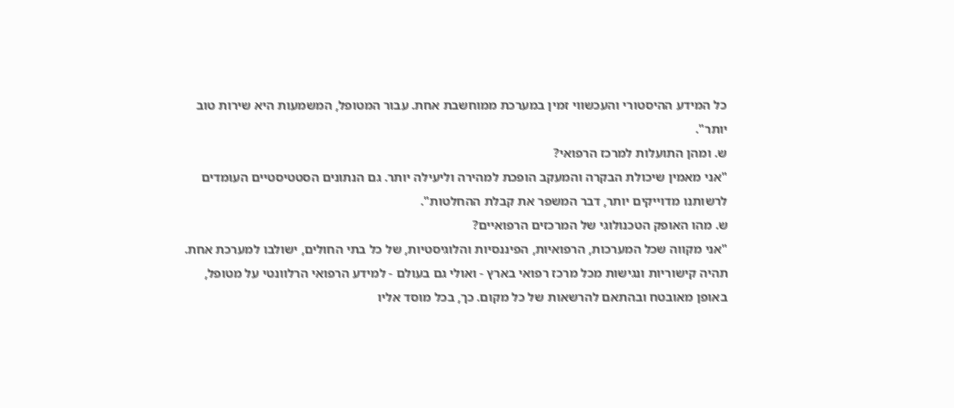כל המידע ההיסטורי והעכשווי זמין במערכת ממוחשבת אחת. עבור המטופל, המשמעות היא שירות טוב יותר".
ש. ומהן התועלות למרכז הרפואי?
"אני מאמין שיכולת הבקרה והמעקב הופכת למהירה וליעילה יותר. גם הנתונים הסטטיסטיים העומדים לרשותנו מדוייקים יותר, דבר המשפר את קבלת ההחלטות".
ש. מהו האופק הטכנולוגי של המרכזים הרפואיים?
"אני מקווה שכל המערכות, הרפואיות, הפיננסיות והלוגיסטיות, של כל בתי החולים, ישולבו למערכת אחת. תהיה קישוריות ונגישות מכל מרכז רפואי בארץ - ואולי גם בעולם - למידע הרפואי הרלוונטי על מטופל, באופן מאובטח ובהתאם להרשאות של כל מקום. כך, בכל מוסד אליו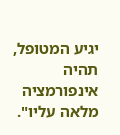יגיע המטופל, תהיה אינפורמציה מלאה עליו".